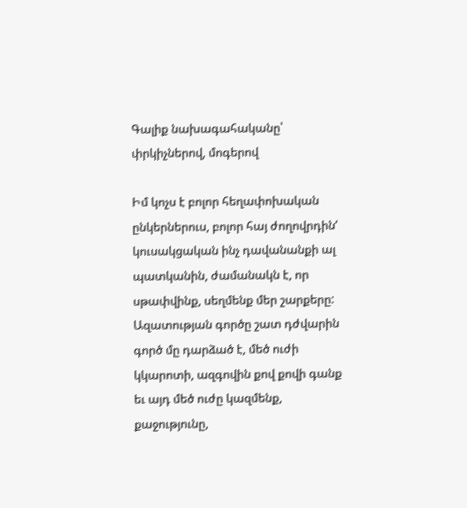Գալիք նախագահականը՝ փրկիչներով, մոգերով

Իմ կոչս է բոլոր հեղափոխական ընկերներուս, բոլոր հայ ժողովրդին‘ կուսակցական ինչ դավանանքի ալ պատկանին, ժամանակն է, որ սթափվինք, սեղմենք մեր շարքերը: Ազատության գործը շատ դժվարին գործ մը դարձած է, մեծ ուժի կկարոտի, ազգովին քով քովի գանք եւ այդ մեծ ուժը կազմենք, քաջությունը,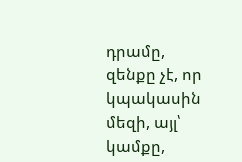դրամը, զենքը չէ, որ կպակասին մեզի, այլ՝ կամքը,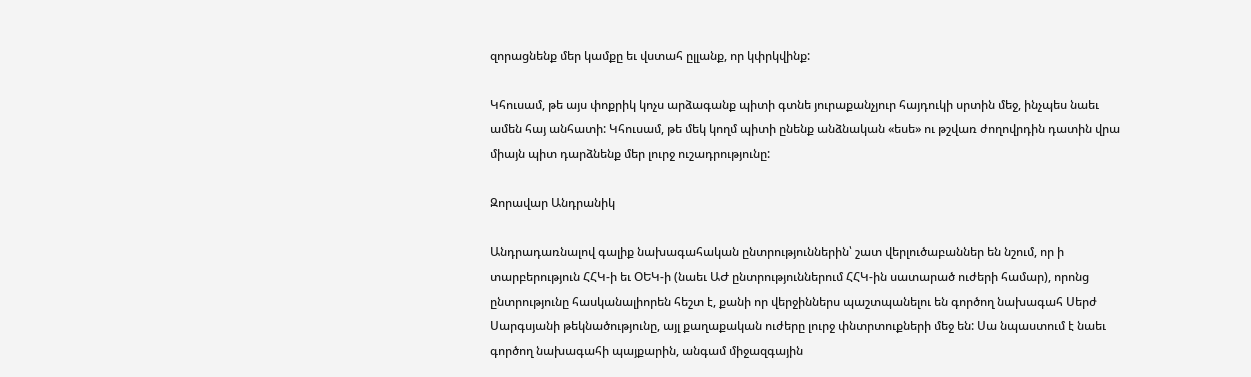զորացնենք մեր կամքը եւ վստահ ըլլանք, որ կփրկվինք:

Կհուսամ, թե այս փոքրիկ կոչս արձագանք պիտի գտնե յուրաքանչյուր հայդուկի սրտին մեջ, ինչպես նաեւ ամեն հայ անհատի: Կհուսամ, թե մեկ կողմ պիտի ընենք անձնական «եսե» ու թշվառ ժողովրդին դատին վրա միայն պիտ դարձնենք մեր լուրջ ուշադրությունը:

Զորավար Անդրանիկ

Անդրադառնալով գալիք նախագահական ընտրություններին՝ շատ վերլուծաբաններ են նշում, որ ի տարբերություն ՀՀԿ-ի եւ ՕԵԿ-ի (նաեւ ԱԺ ընտրություններում ՀՀԿ-ին սատարած ուժերի համար), որոնց ընտրությունը հասկանալիորեն հեշտ է, քանի որ վերջիններս պաշտպանելու են գործող նախագահ Սերժ Սարգսյանի թեկնածությունը, այլ քաղաքական ուժերը լուրջ փնտրտուքների մեջ են: Սա նպաստում է նաեւ գործող նախագահի պայքարին, անգամ միջազգային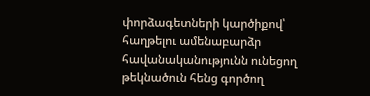փորձագետների կարծիքով՝ հաղթելու ամենաբարձր հավանականությունն ունեցող թեկնածուն հենց գործող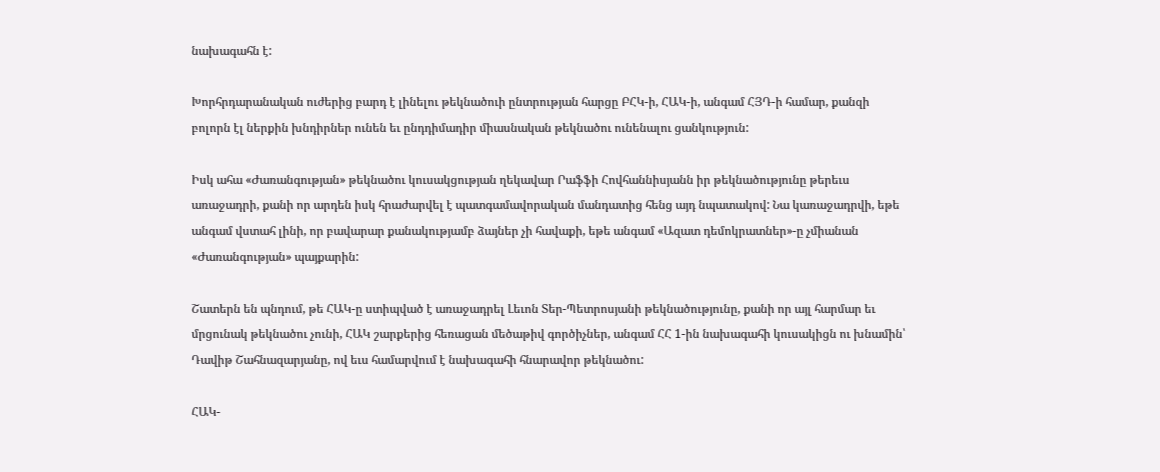նախագահն է:

Խորհրդարանական ուժերից բարդ է լինելու թեկնածուի ընտրության հարցը ԲՀԿ-ի, ՀԱԿ-ի, անգամ ՀՅԴ-ի համար, քանզի բոլորն էլ ներքին խնդիրներ ունեն եւ ընդդիմադիր միասնական թեկնածու ունենալու ցանկություն:

Իսկ ահա «Ժառանգության» թեկնածու կուսակցության ղեկավար Րաֆֆի Հովհաննիսյանն իր թեկնածությունը թերեւս առաջադրի, քանի որ արդեն իսկ հրաժարվել է պատգամավորական մանդատից հենց այդ նպատակով: Նա կառաջադրվի, եթե անգամ վստահ լինի, որ բավարար քանակությամբ ձայներ չի հավաքի, եթե անգամ «Ազատ դեմոկրատներ»-ը չմիանան «Ժառանգության» պայքարին:

Շատերն են պնդում, թե ՀԱԿ-ը ստիպված է առաջադրել Լեւոն Տեր-Պետրոսյանի թեկնածությունը, քանի որ այլ հարմար եւ մրցունակ թեկնածու չունի, ՀԱԿ շարքերից հեռացան մեծաթիվ գործիչներ, անգամ ՀՀ 1-ին նախագահի կուսակիցն ու խնամին՝ Դավիթ Շահնազարյանը, ով եւս համարվում է նախագահի հնարավոր թեկնածու:

ՀԱԿ-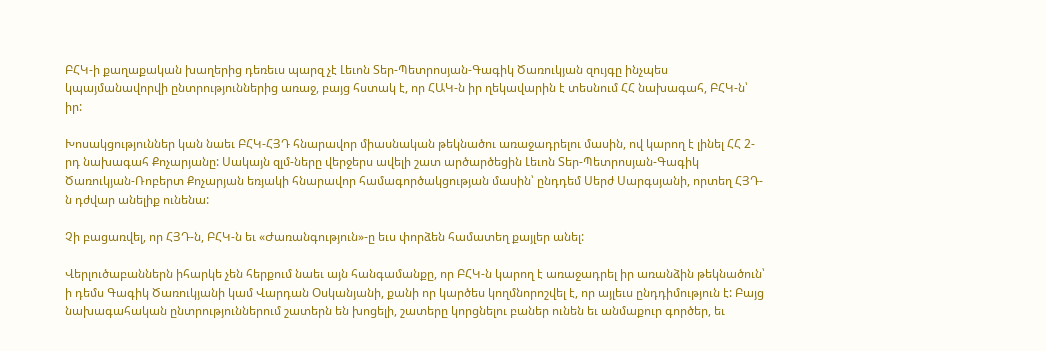ԲՀԿ-ի քաղաքական խաղերից դեռեւս պարզ չէ Լեւոն Տեր-Պետրոսյան-Գագիկ Ծառուկյան զույգը ինչպես կպայմանավորվի ընտրություններից առաջ, բայց հստակ է, որ ՀԱԿ-ն իր ղեկավարին է տեսնում ՀՀ նախագահ, ԲՀԿ-ն՝ իր:

Խոսակցություններ կան նաեւ ԲՀԿ-ՀՅԴ հնարավոր միասնական թեկնածու առաջադրելու մասին, ով կարող է լինել ՀՀ 2-րդ նախագահ Քոչարյանը: Սակայն զլմ-ները վերջերս ավելի շատ արծարծեցին Լեւոն Տեր-Պետրոսյան-Գագիկ Ծառուկյան-Ռոբերտ Քոչարյան եռյակի հնարավոր համագործակցության մասին՝ ընդդեմ Սերժ Սարգսյանի, որտեղ ՀՅԴ-ն դժվար անելիք ունենա:

Չի բացառվել, որ ՀՅԴ-ն, ԲՀԿ-ն եւ «Ժառանգություն»-ը եւս փորձեն համատեղ քայլեր անել:

Վերլուծաբաններն իհարկե չեն հերքում նաեւ այն հանգամանքը, որ ԲՀԿ-ն կարող է առաջադրել իր առանձին թեկնածուն՝ ի դեմս Գագիկ Ծառուկյանի կամ Վարդան Օսկանյանի, քանի որ կարծես կողմնորոշվել է, որ այլեւս ընդդիմություն է: Բայց նախագահական ընտրություններում շատերն են խոցելի, շատերը կորցնելու բաներ ունեն եւ անմաքուր գործեր, եւ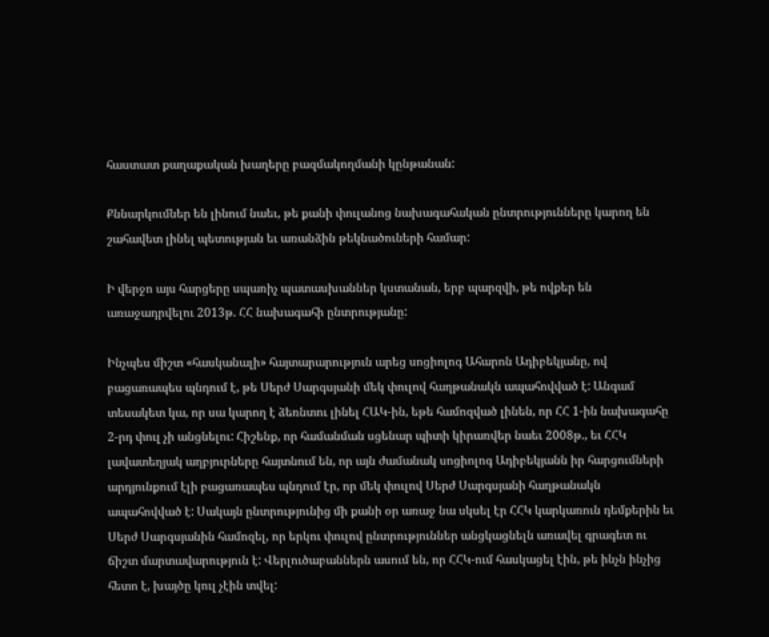հաստատ քաղաքական խաղերը բազմակողմանի կընթանան:

Քննարկումներ են լինում նաեւ, թե քանի փուլանոց նախագահական ընտրությունները կարող են շահավետ լինել պետության եւ առանձին թեկնածուների համար:

Ի վերջո այս հարցերը սպառիչ պատասխաններ կստանան, երբ պարզվի, թե ովքեր են առաջադրվելու 2013թ. ՀՀ նախագահի ընտրությանը:

Ինչպես միշտ «հասկանալի» հայտարարություն արեց սոցիոլոգ Ահարոն Ադիբեկյանը, ով բացառապես պնդում է, թե Սերժ Սարգսյանի մեկ փուլով հաղթանակն ապահովված է: Անգամ տեսակետ կա, որ սա կարող է ձեռնտու լինել ՀԱԿ-ին, եթե համոզված լինեն, որ ՀՀ 1-ին նախագահը 2-րդ փուլ չի անցնելու: Հիշենք, որ համանման սցենար պիտի կիրառվեր նաեւ 2008թ., եւ ՀՀԿ լավատեղյակ աղբյուրները հայտնում են, որ այն ժամանակ սոցիոլոգ Ադիբեկյանն իր հարցումների արդյունքում էլի բացառապես պնդում էր, որ մեկ փուլով Սերժ Սարգսյանի հաղթանակն ապահովված է: Սակայն ընտրությունից մի քանի օր առաջ նա սկսել էր ՀՀԿ կարկառուն դեմքերին եւ Սերժ Սարգսյանին համոզել, որ երկու փուլով ընտրություններ անցկացնելն առավել գրագետ ու ճիշտ մարտավարություն է: Վերլուծաբաններն ասում են, որ ՀՀԿ-ում հասկացել էին, թե ինչն ինչից հետո է, խայծը կուլ չէին տվել: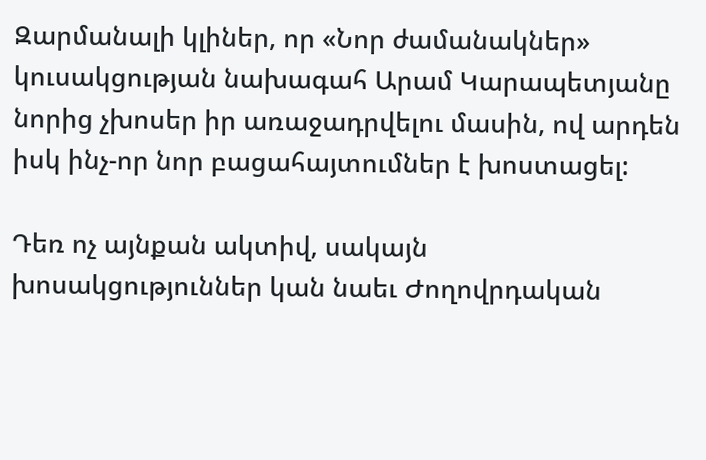Զարմանալի կլիներ, որ «Նոր ժամանակներ» կուսակցության նախագահ Արամ Կարապետյանը նորից չխոսեր իր առաջադրվելու մասին, ով արդեն իսկ ինչ-որ նոր բացահայտումներ է խոստացել:

Դեռ ոչ այնքան ակտիվ, սակայն խոսակցություններ կան նաեւ Ժողովրդական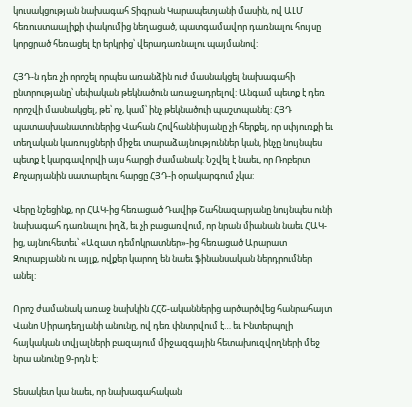կուսակցության նախագահ Տիգրան Կարապետյանի մասին, ով ԱԼՄ հեռուստաալիքի փակումից նեղացած, պատգամավոր դառնալու հույսը կորցրած հեռացել էր երկրից՝ վերադառնալու պայմանով:

ՀՅԴ-ն դեռ չի որոշել որպես առանձին ուժ մասնակցել նախագահի ընտրությանը՝ սեփական թեկնածուն առաջադրելով: Անգամ պետք է դեռ որոշվի մասնակցել, թե՝ ոչ, կամ՝ ինչ թեկնածուի պաշտպանել: ՀՅԴ պատասխանատուներից Վահան Հովհաննիսյանը չի հերքել, որ սփյուռքի եւ տեղական կառույցների միջեւ տարաձայնություններ կան, ինչը նույնպես պետք է կարգավորվի այս հարցի ժամանակ: Նշվել է նաեւ, որ Ռոբերտ Քոչարյանին սատարելու հարցը ՀՅԴ-ի օրակարգում չկա:

Վերը նշեցինք, որ ՀԱԿ-ից հեռացած Դավիթ Շահնազարյանը նույնպես ունի նախագահ դառնալու իղձ, եւ չի բացառվում, որ նրան միանան նաեւ ՀԱԿ-ից, այնուհետեւ՝ «Ազատ դեմոկրատներ»-ից հեռացած Արարատ Զուրաբյանն ու այլք, ովքեր կարող են նաեւ ֆինանսական ներդրումներ անել:

Որոշ ժամանակ առաջ նախկին ՀՀՇ-ականներից արծարծվեց հանրահայտ Վանո Սիրադեղյանի անունը, ով դեռ փնտրվում է… եւ Ինտերպոլի հայկական տվյալների բազայում միջազգային հետախուզվողների մեջ նրա անունը 9-րդն է:

Տեսակետ կա նաեւ, որ նախագահական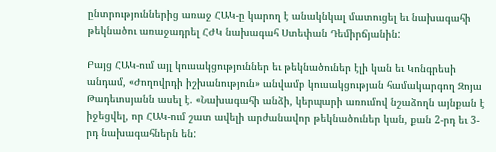ընտրություններից առաջ ՀԱԿ-ը կարող է անակնկալ մատուցել եւ նախագահի թեկնածու առաջադրել ՀԺԿ նախագահ Ստեփան Դեմիրճյանին:

Բայց ՀԱԿ-ում այլ կուսակցություններ եւ թեկնածուներ էլի կան եւ Կոնգրեսի անդամ, «Ժողովրդի իշխանություն» անվամբ կուսակցության համակարգող Զոյա Թադեւոսյանն ասել է. «Նախագահի անձի, կերպարի առումով նշաձողն այնքան է իջեցվել, որ ՀԱԿ-ում շատ ավելի արժանավոր թեկնածուներ կան, քան 2-րդ եւ 3-րդ նախագահներն են: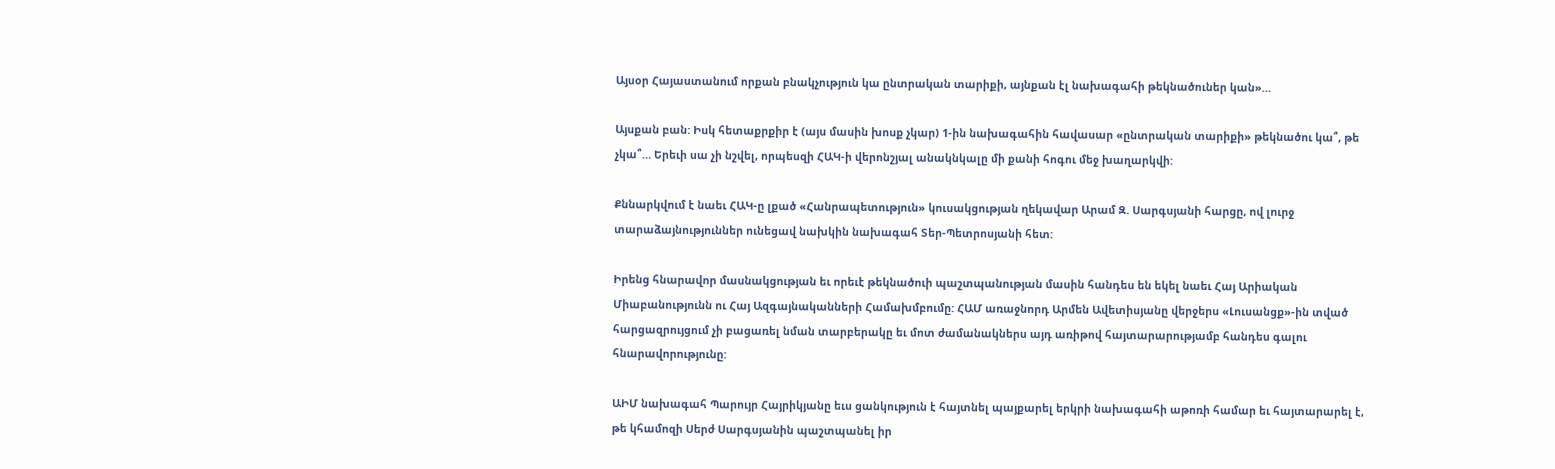Այսօր Հայաստանում որքան բնակչություն կա ընտրական տարիքի, այնքան էլ նախագահի թեկնածուներ կան»…

Այսքան բան: Իսկ հետաքրքիր է (այս մասին խոսք չկար) 1-ին նախագահին հավասար «ընտրական տարիքի» թեկնածու կա՞, թե չկա՞… Երեւի սա չի նշվել, որպեսզի ՀԱԿ-ի վերոնշյալ անակնկալը մի քանի հոգու մեջ խաղարկվի:

Քննարկվում է նաեւ ՀԱԿ-ը լքած «Հանրապետություն» կուսակցության ղեկավար Արամ Զ. Սարգսյանի հարցը, ով լուրջ տարաձայնություններ ունեցավ նախկին նախագահ Տեր-Պետրոսյանի հետ:

Իրենց հնարավոր մասնակցության եւ որեւէ թեկնածուի պաշտպանության մասին հանդես են եկել նաեւ Հայ Արիական Միաբանությունն ու Հայ Ազգայնականների Համախմբումը: ՀԱՄ առաջնորդ Արմեն Ավետիսյանը վերջերս «Լուսանցք»-ին տված հարցազրույցում չի բացառել նման տարբերակը եւ մոտ ժամանակներս այդ առիթով հայտարարությամբ հանդես գալու հնարավորությունը:

ԱԻՄ նախագահ Պարույր Հայրիկյանը եւս ցանկություն է հայտնել պայքարել երկրի նախագահի աթոռի համար եւ հայտարարել է, թե կհամոզի Սերժ Սարգսյանին պաշտպանել իր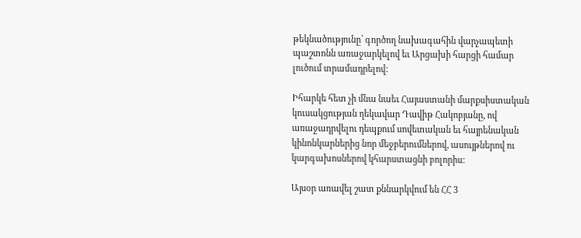թեկնածությունը՝ գործող նախագահին վարչապետի պաշտոնն առաջարկելով եւ Արցախի հարցի համար լուծում տրամադրելով:

Իհարկե հետ չի մնա նաեւ Հայաստանի մարքսիստական կուսակցության ղեկավար Դավիթ Հակոբյանը, ով առաջադրվելու դեպքում սովետական եւ հայրենական կինոնկարներից նոր մեջբերումներով, ասույթներով ու կարգախոսներով կհարստացնի բոլորիս:

Այսօր առավել շատ քննարկվում են ՀՀ 3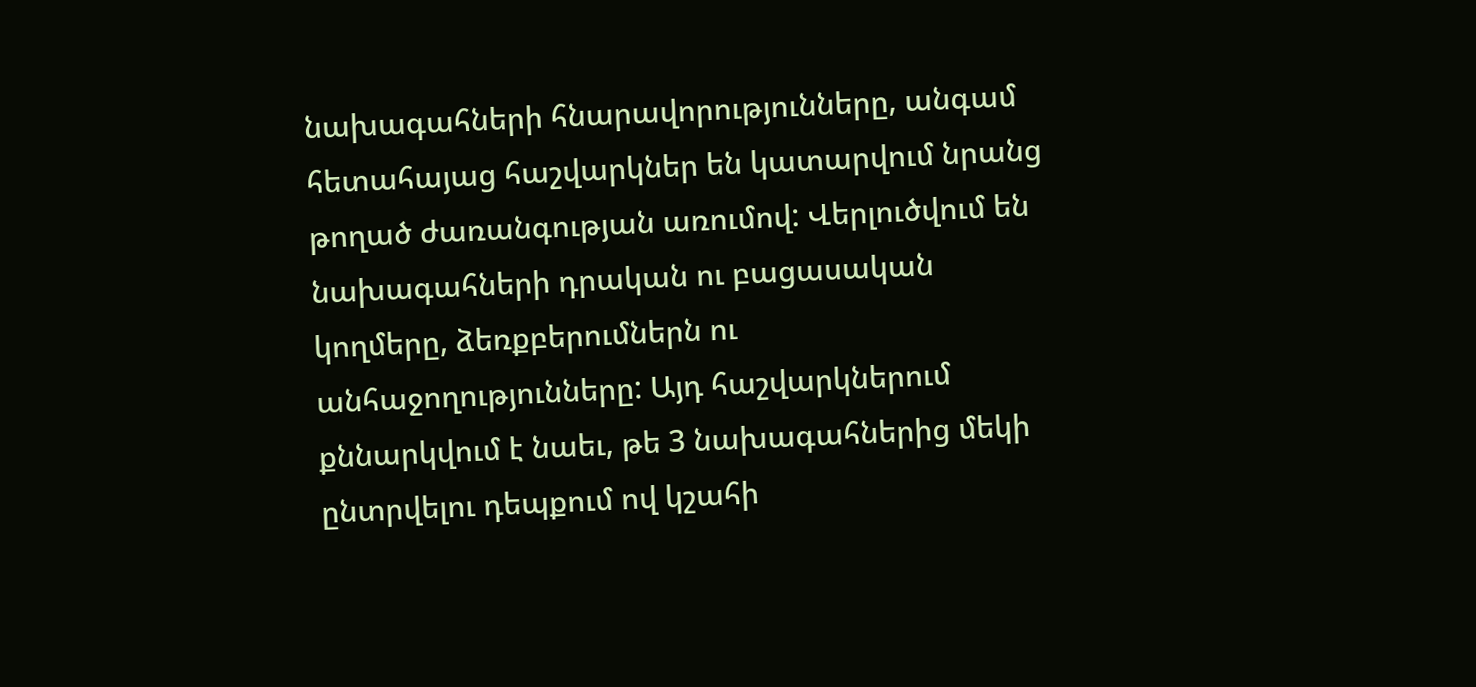նախագահների հնարավորությունները, անգամ հետահայաց հաշվարկներ են կատարվում նրանց թողած ժառանգության առումով: Վերլուծվում են նախագահների դրական ու բացասական կողմերը, ձեռքբերումներն ու անհաջողությունները: Այդ հաշվարկներում քննարկվում է նաեւ, թե 3 նախագահներից մեկի ընտրվելու դեպքում ով կշահի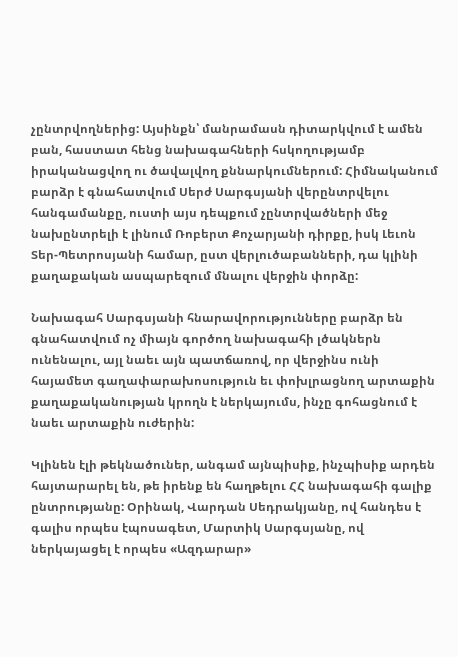չընտրվողներից: Այսինքն՝ մանրամասն դիտարկվում է ամեն բան, հաստատ հենց նախագահների հսկողությամբ իրականացվող ու ծավալվող քննարկումներում: Հիմնականում բարձր է գնահատվում Սերժ Սարգսյանի վերընտրվելու հանգամանքը, ուստի այս դեպքում չընտրվածների մեջ նախընտրելի է լինում Ռոբերտ Քոչարյանի դիրքը, իսկ Լեւոն Տեր-Պետրոսյանի համար, ըստ վերլուծաբանների, դա կլինի քաղաքական ասպարեզում մնալու վերջին փորձը:

Նախագահ Սարգսյանի հնարավորությունները բարձր են գնահատվում ոչ միայն գործող նախագահի լծակներն ունենալու, այլ նաեւ այն պատճառով, որ վերջինս ունի հայամետ գաղափարախոսություն եւ փոխլրացնող արտաքին քաղաքականության կրողն է ներկայումս, ինչը գոհացնում է նաեւ արտաքին ուժերին:

Կլինեն էլի թեկնածուներ, անգամ այնպիսիք, ինչպիսիք արդեն հայտարարել են, թե իրենք են հաղթելու ՀՀ նախագահի գալիք ընտրությանը: Օրինակ, Վարդան Սեդրակյանը, ով հանդես է գալիս որպես էպոսագետ, Մարտիկ Սարգսյանը, ով ներկայացել է որպես «Ազդարար»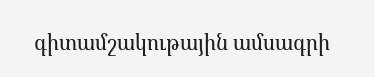գիտամշակութային ամսագրի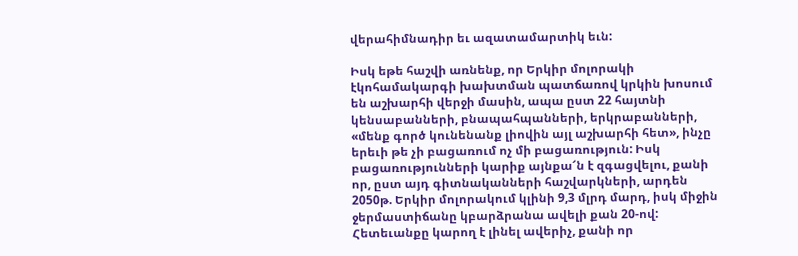վերահիմնադիր եւ ազատամարտիկ եւն:

Իսկ եթե հաշվի առնենք, որ Երկիր մոլորակի էկոհամակարգի խախտման պատճառով կրկին խոսում են աշխարհի վերջի մասին, ապա ըստ 22 հայտնի կենսաբանների, բնապահպանների, երկրաբանների, «մենք գործ կունենանք լիովին այլ աշխարհի հետ», ինչը երեւի թե չի բացառում ոչ մի բացառություն: Իսկ բացառությունների կարիք այնքա՜ն է զգացվելու, քանի որ, ըստ այդ գիտնականների հաշվարկների, արդեն 2050թ. Երկիր մոլորակում կլինի 9,3 մլրդ մարդ, իսկ միջին ջերմաստիճանը կբարձրանա ավելի քան 20-ով: Հետեւանքը կարող է լինել ավերիչ, քանի որ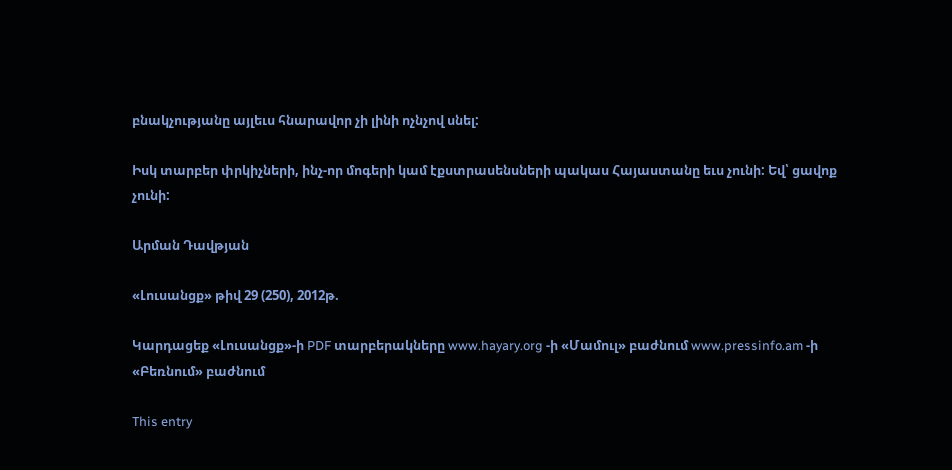բնակչությանը այլեւս հնարավոր չի լինի ոչնչով սնել:

Իսկ տարբեր փրկիչների, ինչ-որ մոգերի կամ էքստրասենսների պակաս Հայաստանը եւս չունի: Եվ՝ ցավոք չունի:

Արման Դավթյան

«Լուսանցք» թիվ 29 (250), 2012թ.

Կարդացեք «Լուսանցք»-ի PDF տարբերակները www.hayary.org -ի «Մամուլ» բաժնում www.pressinfo.am -ի «Բեռնում» բաժնում

This entry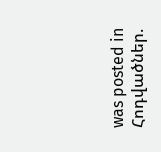was posted in Հոդվածներ.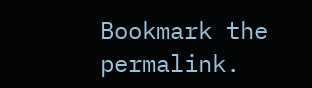Bookmark the permalink.